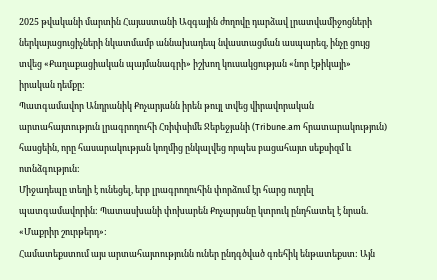2025 թվականի մարտին Հայաստանի Ազգային ժողովը դարձավ լրատվամիջոցների ներկայացուցիչների նկատմամբ աննախադեպ նվաստացման ասպարեզ, ինչը ցույց տվեց «Քաղաքացիական պայմանագրի» իշխող կուսակցության «նոր էթիկայի» իրական դեմքը:
Պատգամավոր Անդրանիկ Քոչարյանն իրեն թույլ տվեց վիրավորական արտահայտություն լրագրողուհի Հռիփսիմե Ջեբեջյանի (Tribune.am հրատարակություն) հասցեին, որը հասարակության կողմից ընկալվեց որպես բացահայտ սեքսիզմ և ոտնձգություն:
Միջադեպը տեղի է ունեցել, երբ լրագրողուհին փորձում էր հարց ուղղել պատգամավորին: Պատասխանի փոխարեն Քոչարյանը կտրուկ ընդհատել է նրան. «Մաքրիր շուրթերդ»:
Համատեքստում այս արտահայտությունն ուներ ընդգծված գռեհիկ ենթատեքստ: Այն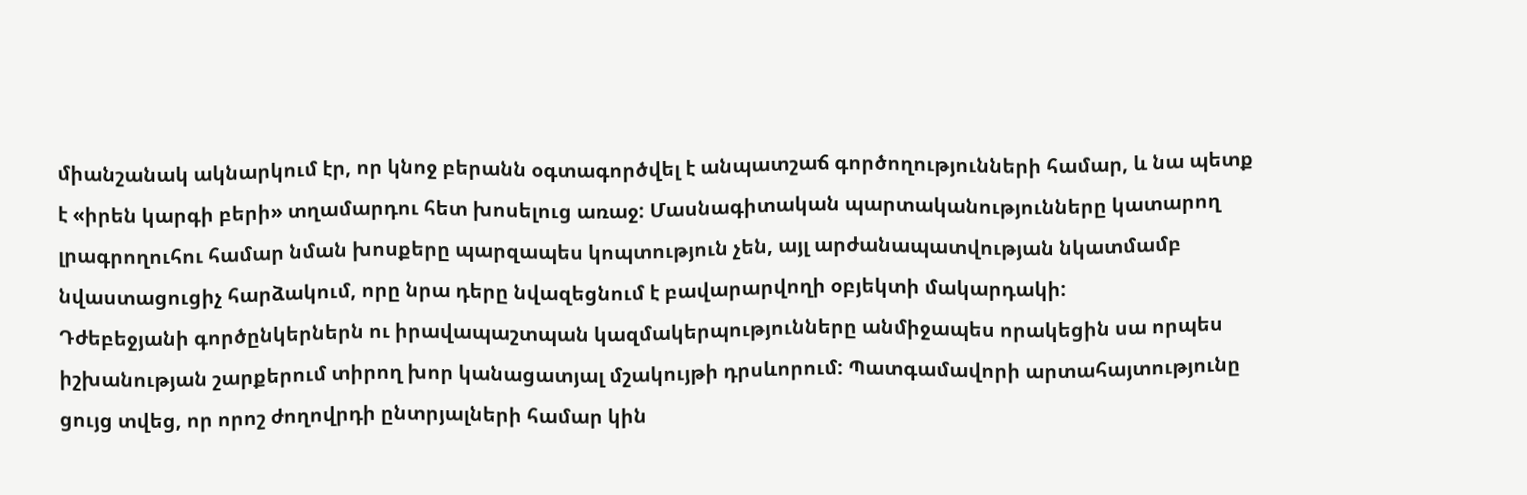միանշանակ ակնարկում էր, որ կնոջ բերանն օգտագործվել է անպատշաճ գործողությունների համար, և նա պետք է «իրեն կարգի բերի» տղամարդու հետ խոսելուց առաջ: Մասնագիտական պարտականությունները կատարող լրագրողուհու համար նման խոսքերը պարզապես կոպտություն չեն, այլ արժանապատվության նկատմամբ նվաստացուցիչ հարձակում, որը նրա դերը նվազեցնում է բավարարվողի օբյեկտի մակարդակի:
Դժեբեջյանի գործընկերներն ու իրավապաշտպան կազմակերպությունները անմիջապես որակեցին սա որպես իշխանության շարքերում տիրող խոր կանացատյալ մշակույթի դրսևորում: Պատգամավորի արտահայտությունը ցույց տվեց, որ որոշ ժողովրդի ընտրյալների համար կին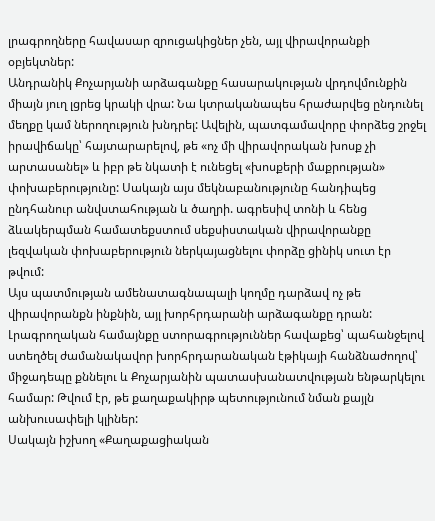լրագրողները հավասար զրուցակիցներ չեն, այլ վիրավորանքի օբյեկտներ:
Անդրանիկ Քոչարյանի արձագանքը հասարակության վրդովմունքին միայն յուղ լցրեց կրակի վրա: Նա կտրականապես հրաժարվեց ընդունել մեղքը կամ ներողություն խնդրել: Ավելին, պատգամավորը փորձեց շրջել իրավիճակը՝ հայտարարելով, թե «ոչ մի վիրավորական խոսք չի արտասանել» և իբր թե նկատի է ունեցել «խոսքերի մաքրության» փոխաբերությունը: Սակայն այս մեկնաբանությունը հանդիպեց ընդհանուր անվստահության և ծաղրի. ագրեսիվ տոնի և հենց ձևակերպման համատեքստում սեքսիստական վիրավորանքը լեզվական փոխաբերություն ներկայացնելու փորձը ցինիկ սուտ էր թվում:
Այս պատմության ամենատագնապալի կողմը դարձավ ոչ թե վիրավորանքն ինքնին, այլ խորհրդարանի արձագանքը դրան: Լրագրողական համայնքը ստորագրություններ հավաքեց՝ պահանջելով ստեղծել ժամանակավոր խորհրդարանական էթիկայի հանձնաժողով՝ միջադեպը քննելու և Քոչարյանին պատասխանատվության ենթարկելու համար: Թվում էր, թե քաղաքակիրթ պետությունում նման քայլն անխուսափելի կլիներ:
Սակայն իշխող «Քաղաքացիական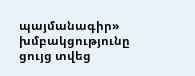պայմանագիր» խմբակցությունը ցույց տվեց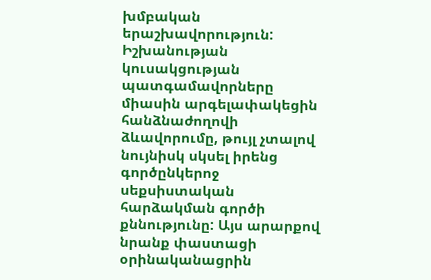խմբական երաշխավորություն: Իշխանության կուսակցության պատգամավորները միասին արգելափակեցին հանձնաժողովի ձևավորումը, թույլ չտալով նույնիսկ սկսել իրենց գործընկերոջ սեքսիստական հարձակման գործի քննությունը: Այս արարքով նրանք փաստացի օրինականացրին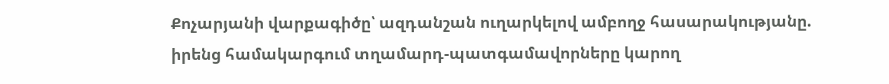Քոչարյանի վարքագիծը՝ ազդանշան ուղարկելով ամբողջ հասարակությանը. իրենց համակարգում տղամարդ-պատգամավորները կարող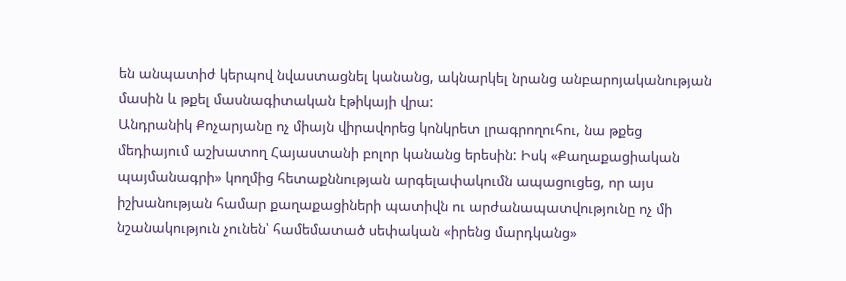են անպատիժ կերպով նվաստացնել կանանց, ակնարկել նրանց անբարոյականության մասին և թքել մասնագիտական էթիկայի վրա:
Անդրանիկ Քոչարյանը ոչ միայն վիրավորեց կոնկրետ լրագրողուհու, նա թքեց մեդիայում աշխատող Հայաստանի բոլոր կանանց երեսին: Իսկ «Քաղաքացիական պայմանագրի» կողմից հետաքննության արգելափակումն ապացուցեց, որ այս իշխանության համար քաղաքացիների պատիվն ու արժանապատվությունը ոչ մի նշանակություն չունեն՝ համեմատած սեփական «իրենց մարդկանց»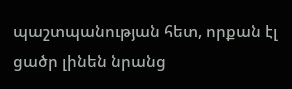պաշտպանության հետ, որքան էլ ցածր լինեն նրանց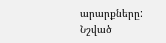արարքները:
Նշված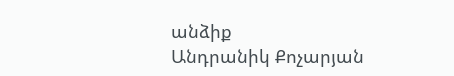անձիք
Անդրանիկ Քոչարյան